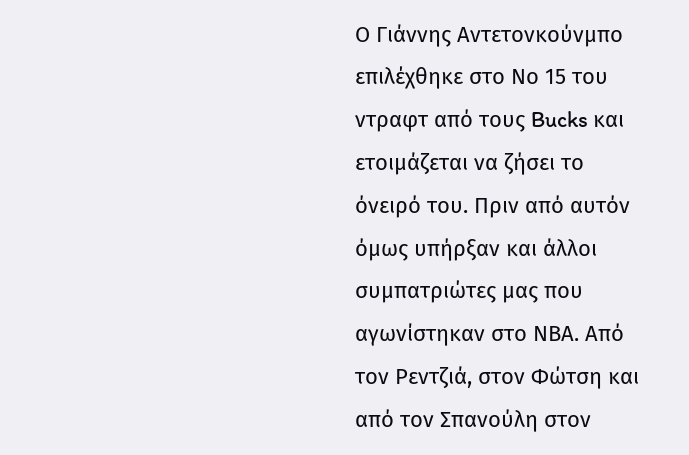Ο Γιάννης Αντετονκούνμπο επιλέχθηκε στο Νο 15 του ντραφτ από τους Bucks και ετοιμάζεται να ζήσει το όνειρό του. Πριν από αυτόν όμως υπήρξαν και άλλοι συμπατριώτες μας που αγωνίστηκαν στο ΝΒΑ. Από τον Ρεντζιά, στον Φώτση και από τον Σπανούλη στον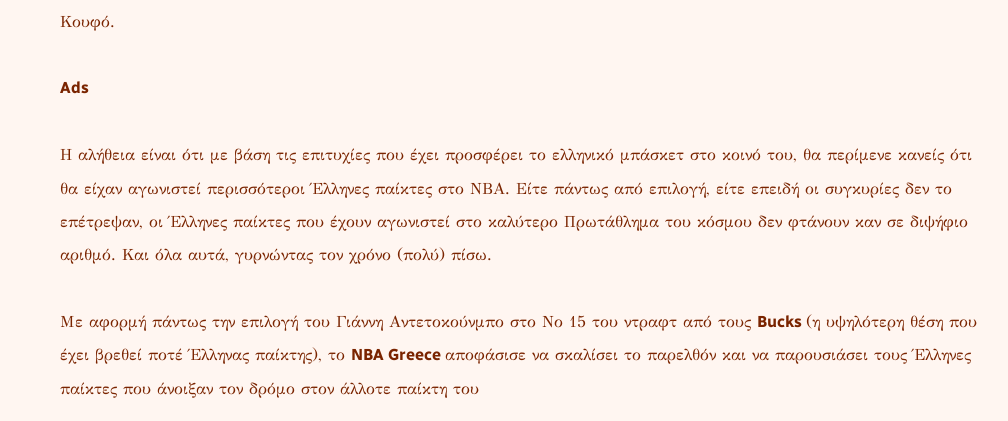Κουφό.

Ads

Η αλήθεια είναι ότι με βάση τις επιτυχίες που έχει προσφέρει το ελληνικό μπάσκετ στο κοινό του, θα περίμενε κανείς ότι θα είχαν αγωνιστεί περισσότεροι Έλληνες παίκτες στο ΝΒΑ. Είτε πάντως από επιλογή, είτε επειδή οι συγκυρίες δεν το επέτρεψαν, οι Έλληνες παίκτες που έχουν αγωνιστεί στο καλύτερο Πρωτάθλημα του κόσμου δεν φτάνουν καν σε διψήφιο αριθμό. Και όλα αυτά, γυρνώντας τον χρόνο (πολύ) πίσω.

Με αφορμή πάντως την επιλογή του Γιάννη Αντετοκούνμπο στο Νο 15 του ντραφτ από τους Bucks (η υψηλότερη θέση που έχει βρεθεί ποτέ Έλληνας παίκτης), το NBA Greece αποφάσισε να σκαλίσει το παρελθόν και να παρουσιάσει τους Έλληνες παίκτες που άνοιξαν τον δρόμο στον άλλοτε παίκτη του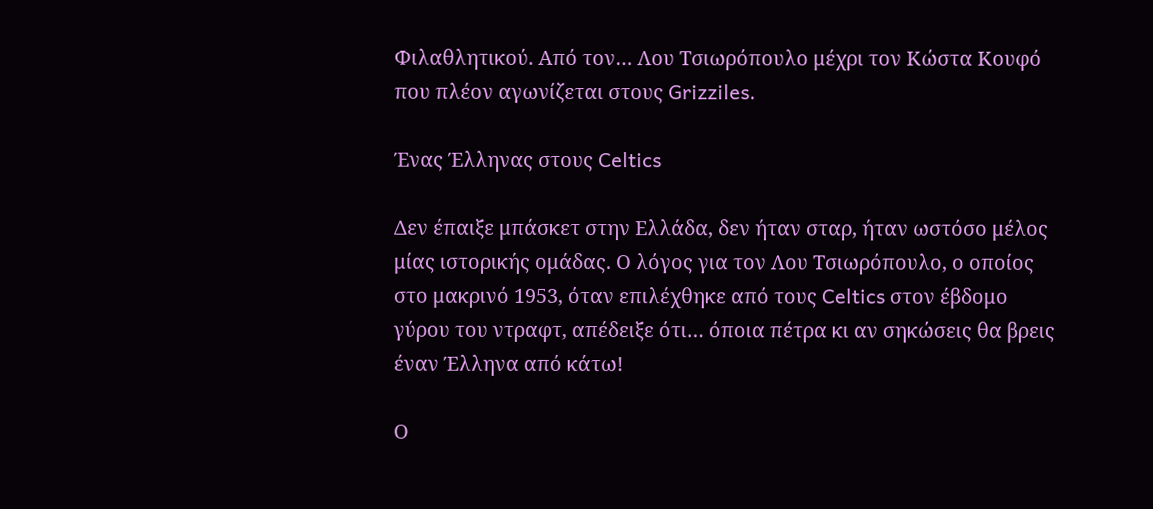Φιλαθλητικού. Από τον… Λου Τσιωρόπουλο μέχρι τον Κώστα Κουφό που πλέον αγωνίζεται στους Grizziles.

Ένας Έλληνας στους Celtics

Δεν έπαιξε μπάσκετ στην Ελλάδα, δεν ήταν σταρ, ήταν ωστόσο μέλος μίας ιστορικής ομάδας. Ο λόγος για τον Λου Τσιωρόπουλο, ο οποίος στο μακρινό 1953, όταν επιλέχθηκε από τους Celtics στον έβδομο γύρου του ντραφτ, απέδειξε ότι… όποια πέτρα κι αν σηκώσεις θα βρεις έναν Έλληνα από κάτω!

Ο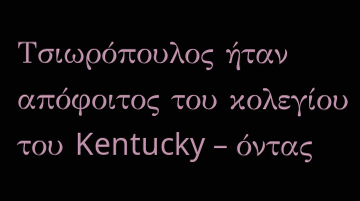Τσιωρόπουλος ήταν απόφοιτος του κολεγίου του Kentucky – όντας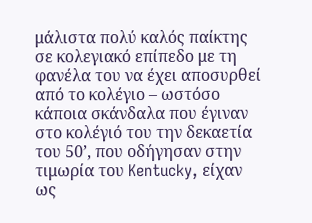μάλιστα πολύ καλός παίκτης σε κολεγιακό επίπεδο με τη φανέλα του να έχει αποσυρθεί από το κολέγιο – ωστόσο κάποια σκάνδαλα που έγιναν στο κολέγιό του την δεκαετία του 50’, που οδήγησαν στην τιμωρία του Kentucky, είχαν ως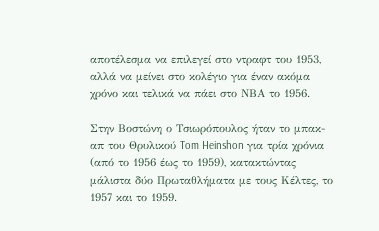αποτέλεσμα να επιλεγεί στο ντραφτ του 1953, αλλά να μείνει στο κολέγιο για έναν ακόμα χρόνο και τελικά να πάει στο ΝΒΑ το 1956.

Στην Βοστώνη ο Τσιωρόπουλος ήταν το μπακ-απ του Θρυλικού Tom Heinshon για τρία χρόνια (από το 1956 έως το 1959), κατακτώντας μάλιστα δύο Πρωταθλήματα με τους Κέλτες, το 1957 και το 1959.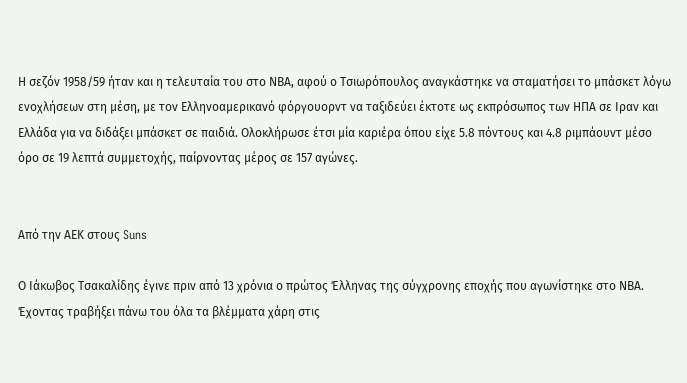Η σεζόν 1958/59 ήταν και η τελευταία του στο ΝΒΑ, αφού ο Τσιωρόπουλος αναγκάστηκε να σταματήσει το μπάσκετ λόγω ενοχλήσεων στη μέση, με τον Ελληνοαμερικανό φόργουορντ να ταξιδεύει έκτοτε ως εκπρόσωπος των ΗΠΑ σε Ιραν και Ελλάδα για να διδάξει μπάσκετ σε παιδιά. Ολοκλήρωσε έτσι μία καριέρα όπου είχε 5.8 πόντους και 4.8 ριμπάουντ μέσο όρο σε 19 λεπτά συμμετοχής, παίρνοντας μέρος σε 157 αγώνες.


Από την ΑΕΚ στους Suns

Ο Ιάκωβος Τσακαλίδης έγινε πριν από 13 χρόνια ο πρώτος Έλληνας της σύγχρονης εποχής που αγωνίστηκε στο ΝΒΑ. Έχοντας τραβήξει πάνω του όλα τα βλέμματα χάρη στις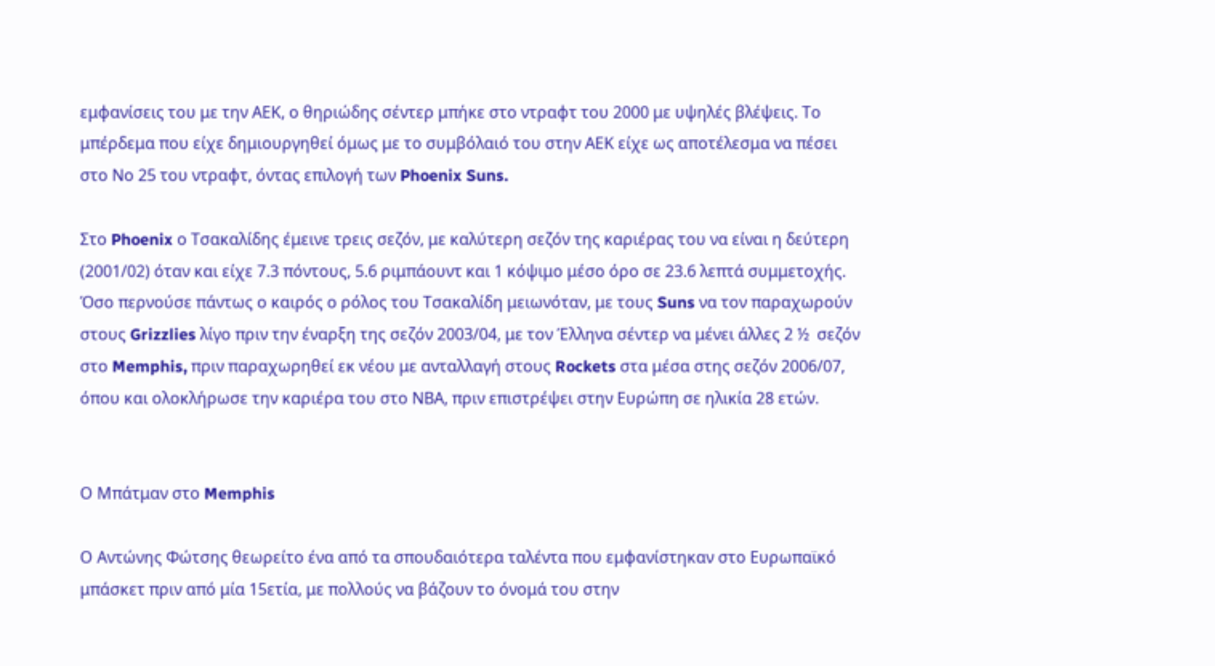εμφανίσεις του με την ΑΕΚ, ο θηριώδης σέντερ μπήκε στο ντραφτ του 2000 με υψηλές βλέψεις. Το μπέρδεμα που είχε δημιουργηθεί όμως με το συμβόλαιό του στην ΑΕΚ είχε ως αποτέλεσμα να πέσει στο Νο 25 του ντραφτ, όντας επιλογή των Phoenix Suns.

Στο Phoenix ο Τσακαλίδης έμεινε τρεις σεζόν, με καλύτερη σεζόν της καριέρας του να είναι η δεύτερη (2001/02) όταν και είχε 7.3 πόντους, 5.6 ριμπάουντ και 1 κόψιμο μέσο όρο σε 23.6 λεπτά συμμετοχής. Όσο περνούσε πάντως ο καιρός ο ρόλος του Τσακαλίδη μειωνόταν, με τους Suns να τον παραχωρούν στους Grizzlies λίγο πριν την έναρξη της σεζόν 2003/04, με τον Έλληνα σέντερ να μένει άλλες 2 ½  σεζόν στο Memphis, πριν παραχωρηθεί εκ νέου με ανταλλαγή στους Rockets στα μέσα στης σεζόν 2006/07, όπου και ολοκλήρωσε την καριέρα του στο ΝΒΑ, πριν επιστρέψει στην Ευρώπη σε ηλικία 28 ετών.


Ο Μπάτμαν στο Memphis

Ο Αντώνης Φώτσης θεωρείτο ένα από τα σπουδαιότερα ταλέντα που εμφανίστηκαν στο Ευρωπαϊκό μπάσκετ πριν από μία 15ετία, με πολλούς να βάζουν το όνομά του στην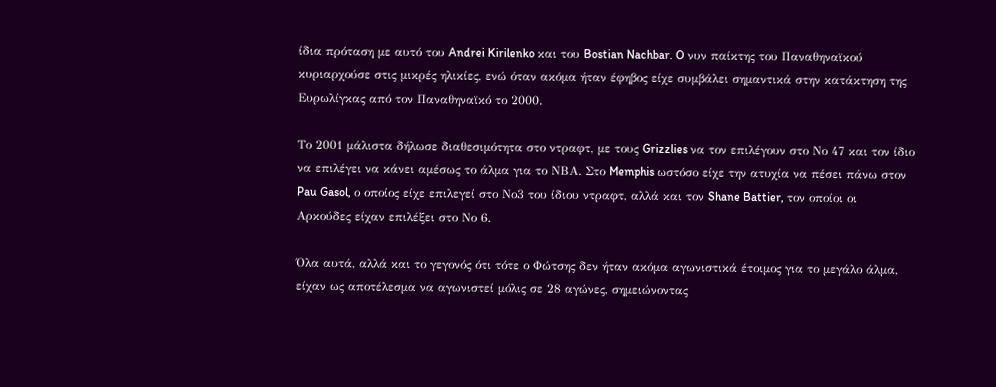ίδια πρόταση με αυτό του Andrei Kirilenko και του Bostian Nachbar. O νυν παίκτης του Παναθηναϊκού κυριαρχούσε στις μικρές ηλικίες, ενώ όταν ακόμα ήταν έφηβος είχε συμβάλει σημαντικά στην κατάκτηση της Ευρωλίγκας από τον Παναθηναϊκό το 2000.

Το 2001 μάλιστα δήλωσε διαθεσιμότητα στο ντραφτ, με τους Grizzlies να τον επιλέγουν στο Νο 47 και τον ίδιο να επιλέγει να κάνει αμέσως το άλμα για το ΝΒΑ. Στο Memphis ωστόσο είχε την ατυχία να πέσει πάνω στον Pau Gasol, ο οποίος είχε επιλεγεί στο Νο3 του ίδιου ντραφτ, αλλά και τον Shane Battier, τον οποίοι οι Αρκούδες είχαν επιλέξει στο Νο 6.

Όλα αυτά, αλλά και το γεγονός ότι τότε ο Φώτσης δεν ήταν ακόμα αγωνιστικά έτοιμος για το μεγάλο άλμα, είχαν ως αποτέλεσμα να αγωνιστεί μόλις σε 28 αγώνες, σημειώνοντας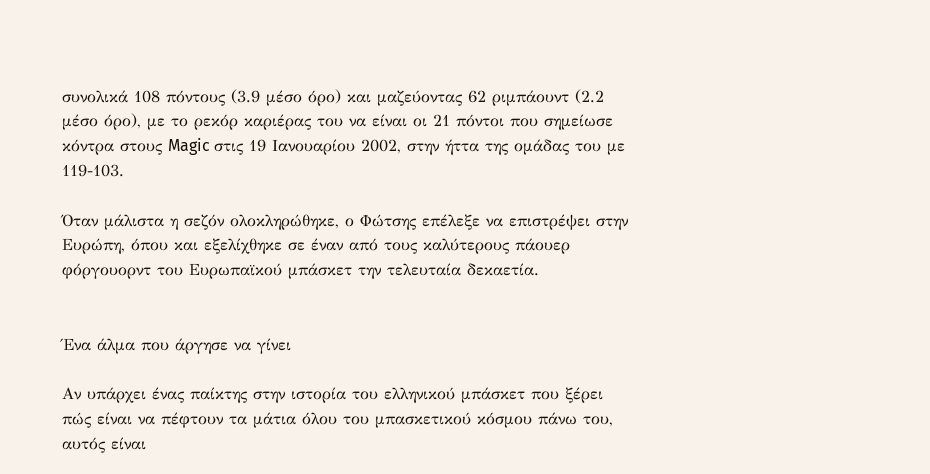συνολικά 108 πόντους (3.9 μέσο όρο) και μαζεύοντας 62 ριμπάουντ (2.2 μέσο όρο), με το ρεκόρ καριέρας του να είναι οι 21 πόντοι που σημείωσε κόντρα στους Magic στις 19 Ιανουαρίου 2002, στην ήττα της ομάδας του με 119-103.

Όταν μάλιστα η σεζόν ολοκληρώθηκε, ο Φώτσης επέλεξε να επιστρέψει στην Ευρώπη, όπου και εξελίχθηκε σε έναν από τους καλύτερους πάουερ φόργουορντ του Ευρωπαϊκού μπάσκετ την τελευταία δεκαετία.


Ένα άλμα που άργησε να γίνει

Αν υπάρχει ένας παίκτης στην ιστορία του ελληνικού μπάσκετ που ξέρει πώς είναι να πέφτουν τα μάτια όλου του μπασκετικού κόσμου πάνω του, αυτός είναι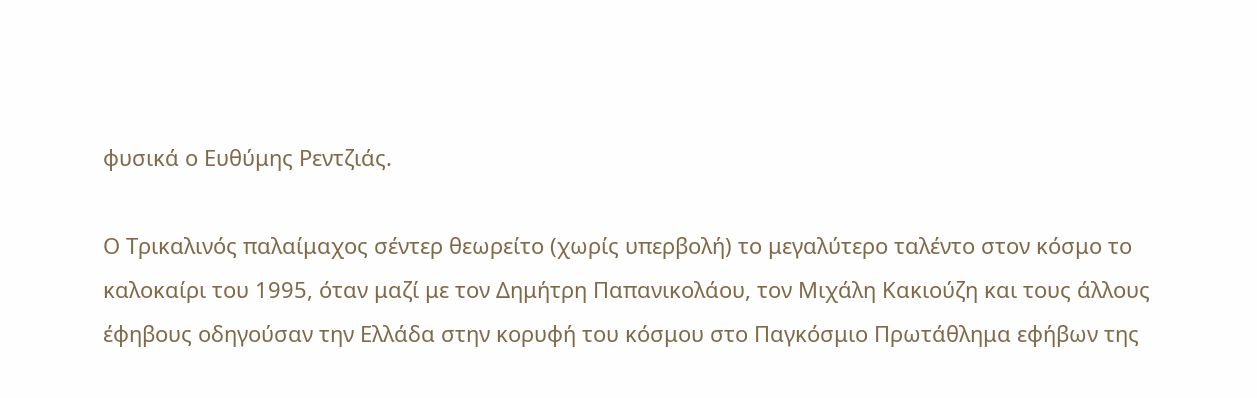φυσικά ο Ευθύμης Ρεντζιάς.

Ο Τρικαλινός παλαίμαχος σέντερ θεωρείτο (χωρίς υπερβολή) το μεγαλύτερο ταλέντο στον κόσμο το καλοκαίρι του 1995, όταν μαζί με τον Δημήτρη Παπανικολάου, τον Μιχάλη Κακιούζη και τους άλλους έφηβους οδηγούσαν την Ελλάδα στην κορυφή του κόσμου στο Παγκόσμιο Πρωτάθλημα εφήβων της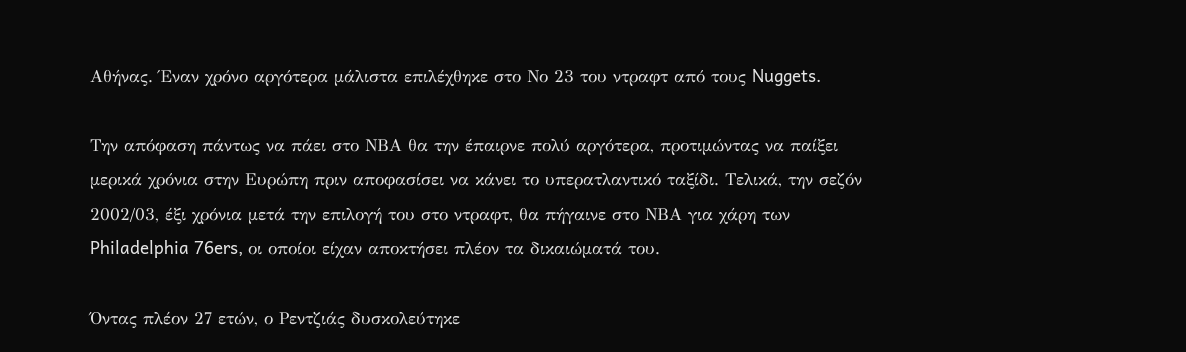Αθήνας. Έναν χρόνο αργότερα μάλιστα επιλέχθηκε στο Νο 23 του ντραφτ από τους Nuggets.

Την απόφαση πάντως να πάει στο ΝΒΑ θα την έπαιρνε πολύ αργότερα, προτιμώντας να παίξει μερικά χρόνια στην Ευρώπη πριν αποφασίσει να κάνει το υπερατλαντικό ταξίδι. Τελικά, την σεζόν 2002/03, έξι χρόνια μετά την επιλογή του στο ντραφτ, θα πήγαινε στο ΝΒΑ για χάρη των Philadelphia 76ers, οι οποίοι είχαν αποκτήσει πλέον τα δικαιώματά του.

Όντας πλέον 27 ετών, ο Ρεντζιάς δυσκολεύτηκε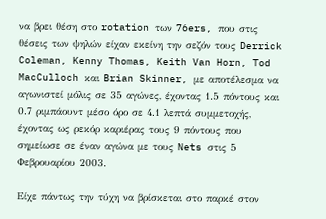να βρει θέση στο rotation των 76ers, που στις θέσεις των ψηλών είχαν εκείνη την σεζόν τους Derrick Coleman, Kenny Thomas, Keith Van Horn, Tod MacCulloch και Brian Skinner, με αποτέλεσμα να αγωνιστεί μόλις σε 35 αγώνες, έχοντας 1.5 πόντους και 0.7 ριμπάουντ μέσο όρο σε 4.1 λεπτά συμμετοχής, έχοντας ως ρεκόρ καριέρας τους 9 πόντους που σημείωσε σε έναν αγώνα με τους Nets στις 5 Φεβρουαρίου 2003.

Είχε πάντως την τύχη να βρίσκεται στο παρκέ στον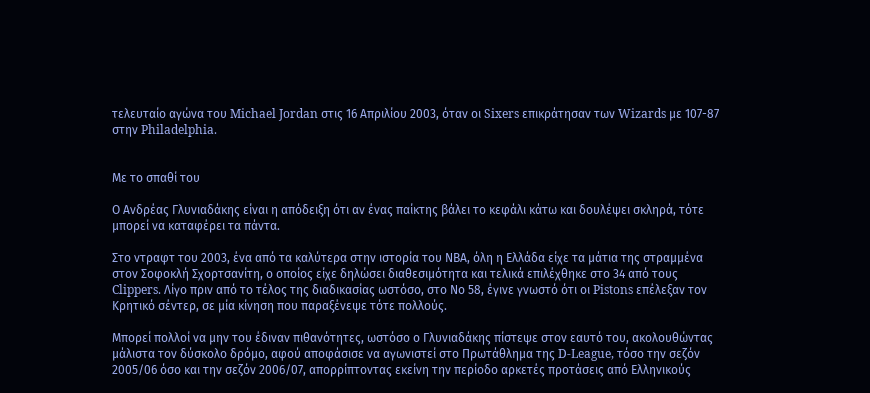τελευταίο αγώνα του Michael Jordan στις 16 Απριλίου 2003, όταν οι Sixers επικράτησαν των Wizards με 107-87 στην Philadelphia.


Με το σπαθί του

Ο Ανδρέας Γλυνιαδάκης είναι η απόδειξη ότι αν ένας παίκτης βάλει το κεφάλι κάτω και δουλέψει σκληρά, τότε μπορεί να καταφέρει τα πάντα.

Στο ντραφτ του 2003, ένα από τα καλύτερα στην ιστορία του ΝΒΑ, όλη η Ελλάδα είχε τα μάτια της στραμμένα στον Σοφοκλή Σχορτσανίτη, ο οποίος είχε δηλώσει διαθεσιμότητα και τελικά επιλέχθηκε στο 34 από τους Clippers. Λίγο πριν από το τέλος της διαδικασίας ωστόσο, στο Νο 58, έγινε γνωστό ότι οι Pistons επέλεξαν τον Κρητικό σέντερ, σε μία κίνηση που παραξένεψε τότε πολλούς.

Μπορεί πολλοί να μην του έδιναν πιθανότητες, ωστόσο ο Γλυνιαδάκης πίστεψε στον εαυτό του, ακολουθώντας μάλιστα τον δύσκολο δρόμο, αφού αποφάσισε να αγωνιστεί στο Πρωτάθλημα της D-League, τόσο την σεζόν 2005/06 όσο και την σεζόν 2006/07, απορρίπτοντας εκείνη την περίοδο αρκετές προτάσεις από Ελληνικούς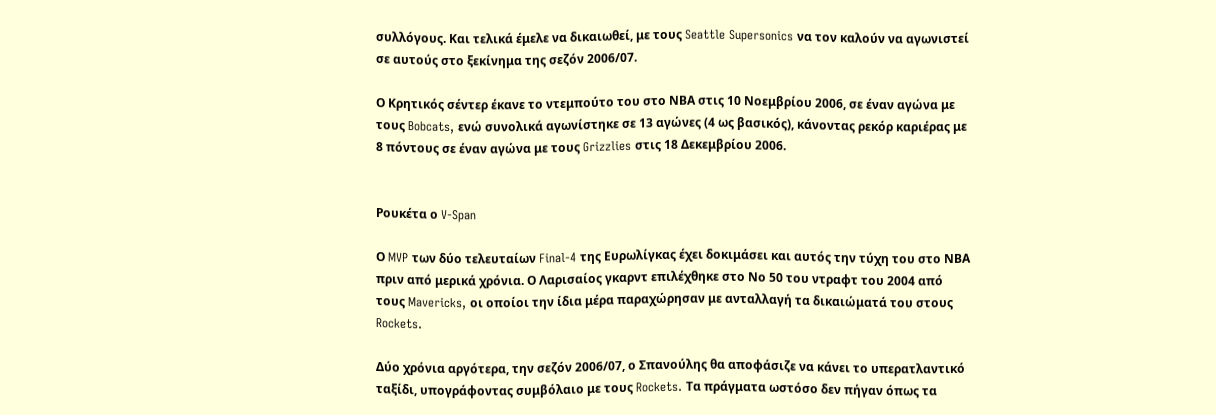συλλόγους. Και τελικά έμελε να δικαιωθεί, με τους Seattle Supersonics να τον καλούν να αγωνιστεί σε αυτούς στο ξεκίνημα της σεζόν 2006/07.

Ο Κρητικός σέντερ έκανε το ντεμπούτο του στο ΝΒΑ στις 10 Νοεμβρίου 2006, σε έναν αγώνα με τους Bobcats, ενώ συνολικά αγωνίστηκε σε 13 αγώνες (4 ως βασικός), κάνοντας ρεκόρ καριέρας με 8 πόντους σε έναν αγώνα με τους Grizzlies στις 18 Δεκεμβρίου 2006.


Ρουκέτα ο V-Span

Ο MVP των δύο τελευταίων Final-4 της Ευρωλίγκας έχει δοκιμάσει και αυτός την τύχη του στο ΝΒΑ πριν από μερικά χρόνια. Ο Λαρισαίος γκαρντ επιλέχθηκε στο Νο 50 του ντραφτ του 2004 από τους Mavericks, οι οποίοι την ίδια μέρα παραχώρησαν με ανταλλαγή τα δικαιώματά του στους Rockets.

Δύο χρόνια αργότερα, την σεζόν 2006/07, ο Σπανούλης θα αποφάσιζε να κάνει το υπερατλαντικό ταξίδι, υπογράφοντας συμβόλαιο με τους Rockets. Τα πράγματα ωστόσο δεν πήγαν όπως τα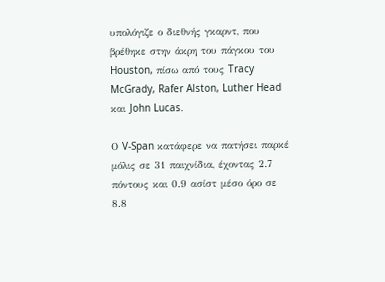υπολόγιζε ο διεθνής γκαρντ, που βρέθηκε στην άκρη του πάγκου του Houston, πίσω από τους Tracy McGrady, Rafer Alston, Luther Head και John Lucas.

Ο V-Span κατάφερε να πατήσει παρκέ μόλις σε 31 παιχνίδια, έχοντας 2.7 πόντους και 0.9 ασίστ μέσο όρο σε 8.8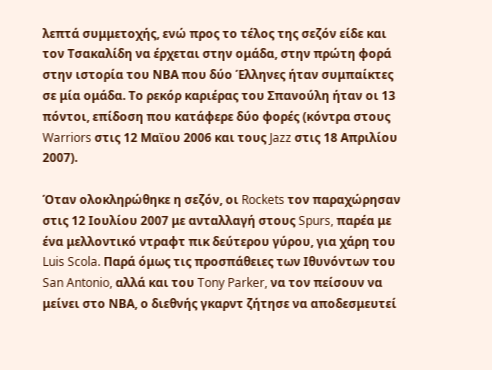λεπτά συμμετοχής, ενώ προς το τέλος της σεζόν είδε και τον Τσακαλίδη να έρχεται στην ομάδα, στην πρώτη φορά στην ιστορία του ΝΒΑ που δύο Έλληνες ήταν συμπαίκτες σε μία ομάδα. Το ρεκόρ καριέρας του Σπανούλη ήταν οι 13 πόντοι, επίδοση που κατάφερε δύο φορές (κόντρα στους Warriors στις 12 Μαϊου 2006 και τους Jazz στις 18 Απριλίου 2007).

Όταν ολοκληρώθηκε η σεζόν, οι Rockets τον παραχώρησαν στις 12 Ιουλίου 2007 με ανταλλαγή στους Spurs, παρέα με ένα μελλοντικό ντραφτ πικ δεύτερου γύρου, για χάρη του Luis Scola. Παρά όμως τις προσπάθειες των Ιθυνόντων του San Antonio, αλλά και του Tony Parker, να τον πείσουν να μείνει στο ΝΒΑ, ο διεθνής γκαρντ ζήτησε να αποδεσμευτεί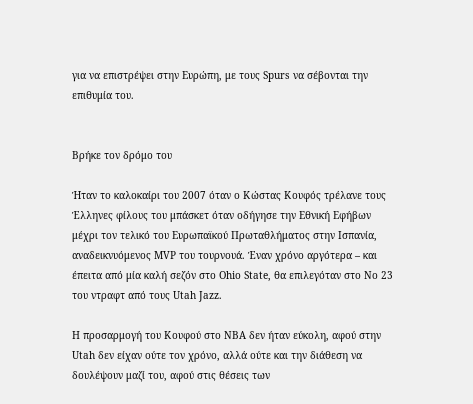για να επιστρέψει στην Ευρώπη, με τους Spurs να σέβονται την επιθυμία του.


Βρήκε τον δρόμο του

Ήταν το καλοκαίρι του 2007 όταν ο Κώστας Κουφός τρέλανε τους Έλληνες φίλους του μπάσκετ όταν οδήγησε την Εθνική Εφήβων μέχρι τον τελικό του Ευρωπαϊκού Πρωταθλήματος στην Ισπανία, αναδεικνυόμενος MVP του τουρνουά. Έναν χρόνο αργότερα – και έπειτα από μία καλή σεζόν στο Ohio State, θα επιλεγόταν στο Νο 23 του ντραφτ από τους Utah Jazz.

Η προσαρμογή του Κουφού στο ΝΒΑ δεν ήταν εύκολη, αφού στην Utah δεν είχαν ούτε τον χρόνο, αλλά ούτε και την διάθεση να δουλέψουν μαζί του, αφού στις θέσεις των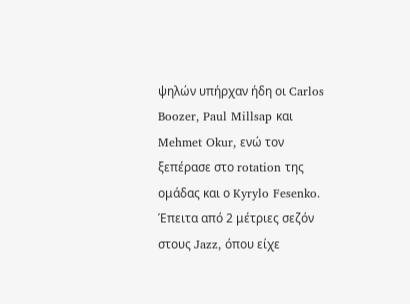ψηλών υπήρχαν ήδη οι Carlos Boozer, Paul Millsap και Mehmet Okur, ενώ τον ξεπέρασε στο rotation της ομάδας και ο Kyrylo Fesenko. Έπειτα από 2 μέτριες σεζόν στους Jazz, όπου είχε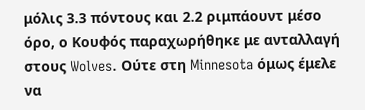μόλις 3.3 πόντους και 2.2 ριμπάουντ μέσο όρο, ο Κουφός παραχωρήθηκε με ανταλλαγή στους Wolves. Ούτε στη Minnesota όμως έμελε να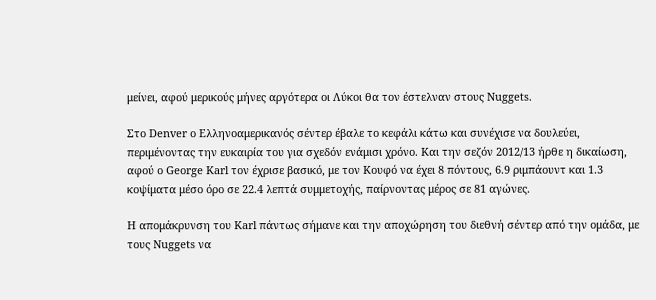μείνει, αφού μερικούς μήνες αργότερα οι Λύκοι θα τον έστελναν στους Nuggets.

Στο Denver ο Ελληνοαμερικανός σέντερ έβαλε το κεφάλι κάτω και συνέχισε να δουλεύει, περιμένοντας την ευκαιρία του για σχεδόν ενάμισι χρόνο. Και την σεζόν 2012/13 ήρθε η δικαίωση, αφού ο George Karl τον έχρισε βασικό, με τον Κουφό να έχει 8 πόντους, 6.9 ριμπάουντ και 1.3 κοψίματα μέσο όρο σε 22.4 λεπτά συμμετοχής, παίρνοντας μέρος σε 81 αγώνες.

Η απομάκρυνση του Karl πάντως σήμανε και την αποχώρηση του διεθνή σέντερ από την ομάδα, με τους Nuggets να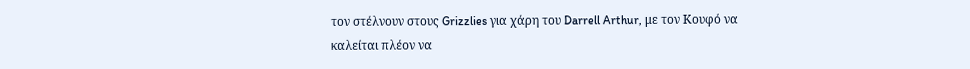τον στέλνουν στους Grizzlies για χάρη του Darrell Arthur, με τον Κουφό να καλείται πλέον να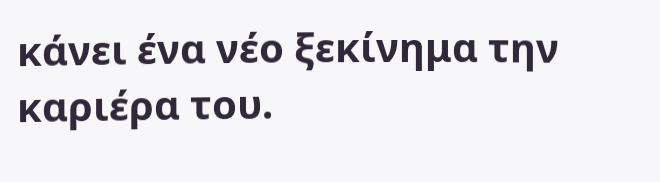κάνει ένα νέο ξεκίνημα την καριέρα του.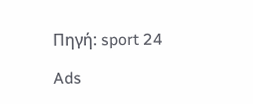Πηγή: sport 24

Ads